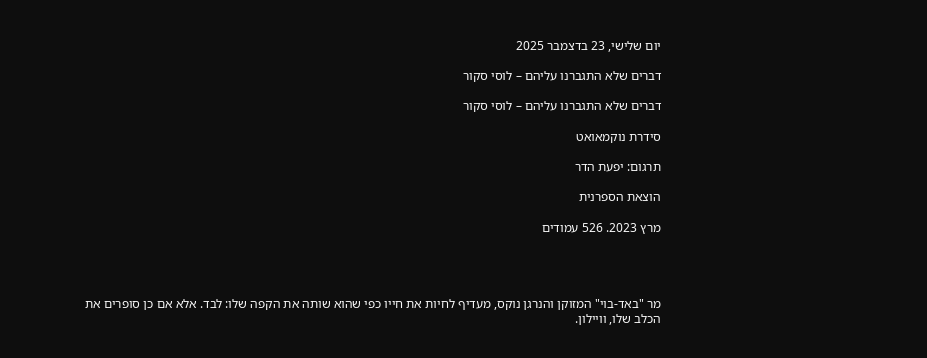יום שלישי, 23 בדצמבר 2025

דברים שלא התגברנו עליהם – לוסי סקור

דברים שלא התגברנו עליהם – לוסי סקור

סידרת נוקמאואט

תרגום: יפעת הדר

הוצאת הספרנית

מרץ 2023. 526 עמודים




מר "באד-בוי" המזוקן והנרגן נוקס, מעדיף לחיות את חייו כפי שהוא שותה את הקפה שלו: לבד. אלא אם כן סופרים את הכלב שלו, וויילון.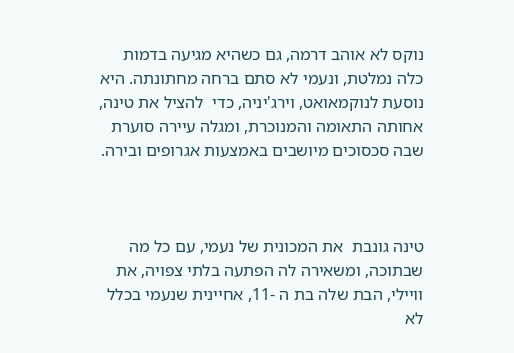נוקס לא אוהב דרמה, גם כשהיא מגיעה בדמות כלה נמלטת, ונעמי לא סתם ברחה מחתונתה. היא נוסעת לנוקמאואט, וירג'יניה, כדי  להציל את טינה, אחותה התאומה והמנוכרת, ומגלה עיירה סוערת שבה סכסוכים מיושבים באמצעות אגרופים ובירה.



טינה גונבת  את המכונית של נעמי, עם כל מה שבתוכה, ומשאירה לה הפתעה בלתי צפויה, את וויילי, הבת שלה בת ה -11, אחיינית שנעמי בכלל לא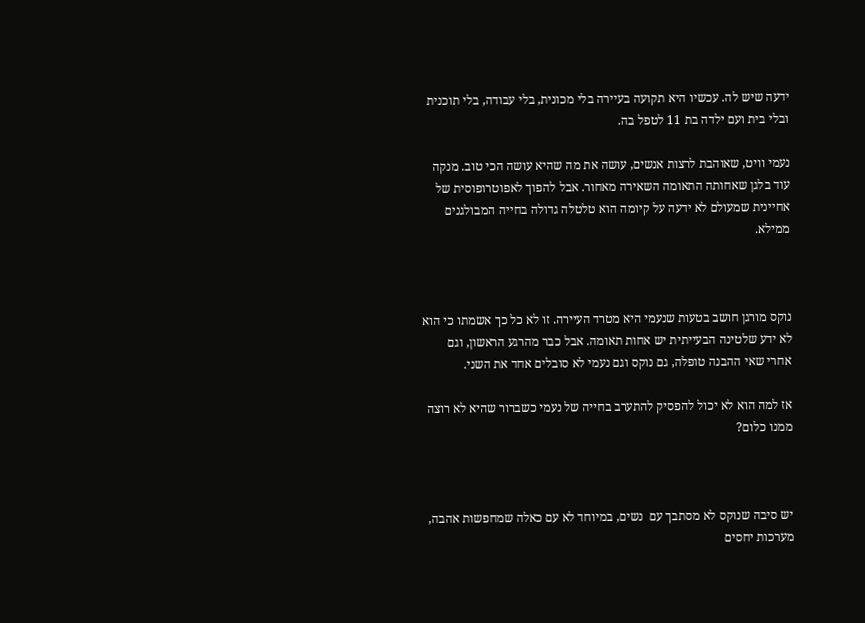ידעה שיש לה. עכשיו היא תקועה בעיירה בלי מכונית, בלי עבודה, בלי תוכנית ובלי בית ועם ילדה בת 11 לטפל בה.

נעמי וויט, שאוהבת לרצות אנשים, עושה את מה שהיא עושה הכי טוב. מנקה עוד בלגן שאחותה התאומה השאירה מאחור. אבל להפוך לאפוטרופוסית של אחיינית שמעולם לא ידעה על קיומה הוא טלטלה גדולה בחייה המבולגנים ממילא.



נוקס מורגן חושב בטעות שנעמי היא מטרד העיירה. זו לא כל כך אשמתו כי הוא לא ידע שלטינה הבעייתית יש אחות תאומה. אבל כבר מהרגע הראשון, וגם אחרי שאי ההבנה טופלה, גם נוקס וגם נעמי לא סובלים אחד את השני.

אז למה הוא לא יכול להפסיק להתערב בחייה של נעמי כשברור שהיא לא רוצה ממנו כלום?



יש סיבה שנוקס לא מסתבך עם  נשים, במיוחד לא עם כאלה שמחפשות אהבה, מערכות יחסים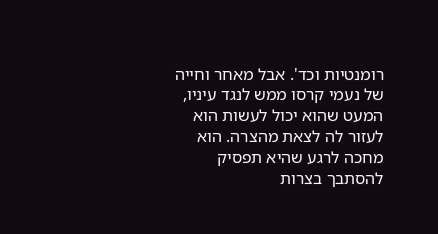רומנטיות וכד'. אבל מאחר וחייה של נעמי קרסו ממש לנגד עיניו, המעט שהוא יכול לעשות הוא לעזור לה לצאת מהצרה. הוא מחכה לרגע שהיא תפסיק להסתבך בצרות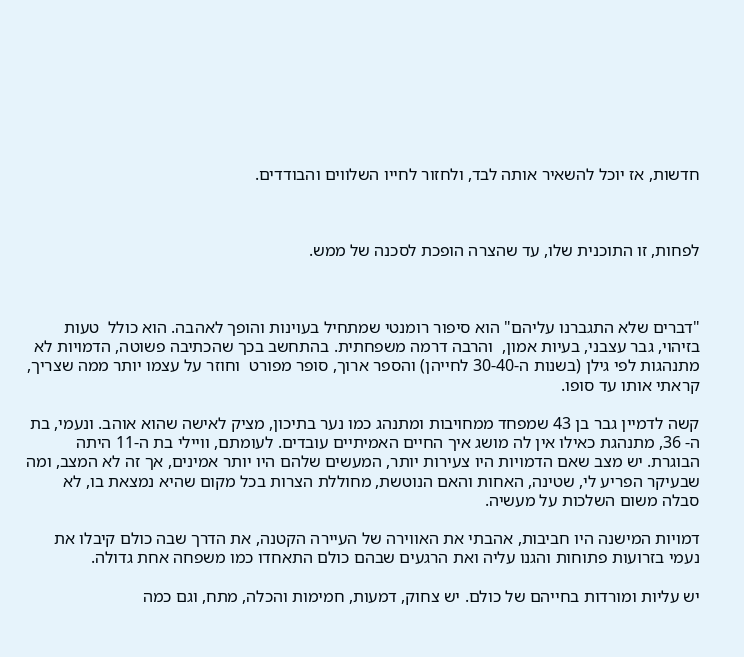חדשות, אז יוכל להשאיר אותה לבד, ולחזור לחייו השלווים והבודדים.



לפחות, זו התוכנית שלו, עד שהצרה הופכת לסכנה של ממש.



"דברים שלא התגברנו עליהם" הוא סיפור רומנטי שמתחיל בעוינות והופך לאהבה. הוא כולל  טעות בזיהוי, גבר עצבני, בעיות אמון,  והרבה דרמה משפחתית. בהתחשב בכך שהכתיבה פשוטה, הדמויות לא מתנהגות לפי גילן (בשנות ה-30-40 לחייהן) והספר ארוך, סופר מפורט  וחוזר על עצמו יותר ממה שצריך, קראתי אותו עד סופו.

קשה לדמיין גבר בן 43 שמפחד ממחויבות ומתנהג כמו נער בתיכון, מציק לאישה שהוא אוהב. ונעמי, בת ה- 36, מתנהגת כאילו אין לה מושג איך החיים האמיתיים עובדים. לעומתם, וויילי בת ה-11 היתה הבוגרת. יש מצב שאם הדמויות היו צעירות יותר, המעשים שלהם היו יותר אמינים, אך זה לא המצב, ומה שבעיקר הפריע לי, שטינה, האחות והאם הנוטשת, מחוללת הצרות בכל מקום שהיא נמצאת בו, לא סבלה משום השלכות על מעשיה.

דמויות המישנה היו חביבות, אהבתי את האווירה של העיירה הקטנה, את הדרך שבה כולם קיבלו את נעמי בזרועות פתוחות והגנו עליה ואת הרגעים שבהם כולם התאחדו כמו משפחה אחת גדולה.

יש עליות ומורדות בחייהם של כולם. יש צחוק, דמעות, חמימות והכלה, מתח, וגם כמה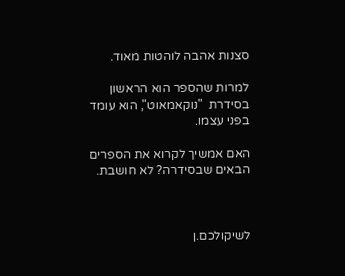סצנות אהבה לוהטות מאוד.

למרות שהספר הוא הראשון בסידרת  "נוקאמאוט", הוא עומד בפני עצמו.

האם אמשיך לקרוא את הספרים הבאים שבסידרה? לא חושבת.



לשיקולכם.ן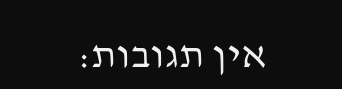אין תגובות: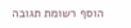הוסף רשומת תגובה